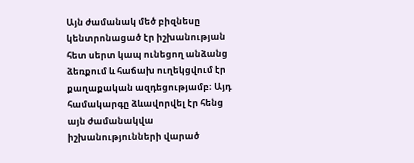Այն ժամանակ մեծ բիզնեսը կենտրոնացած էր իշխանության հետ սերտ կապ ունեցող անձանց ձեռքում և հաճախ ուղեկցվում էր քաղաքական ազդեցությամբ։ Այդ համակարգը ձևավորվել էր հենց այն ժամանակվա իշխանությունների վարած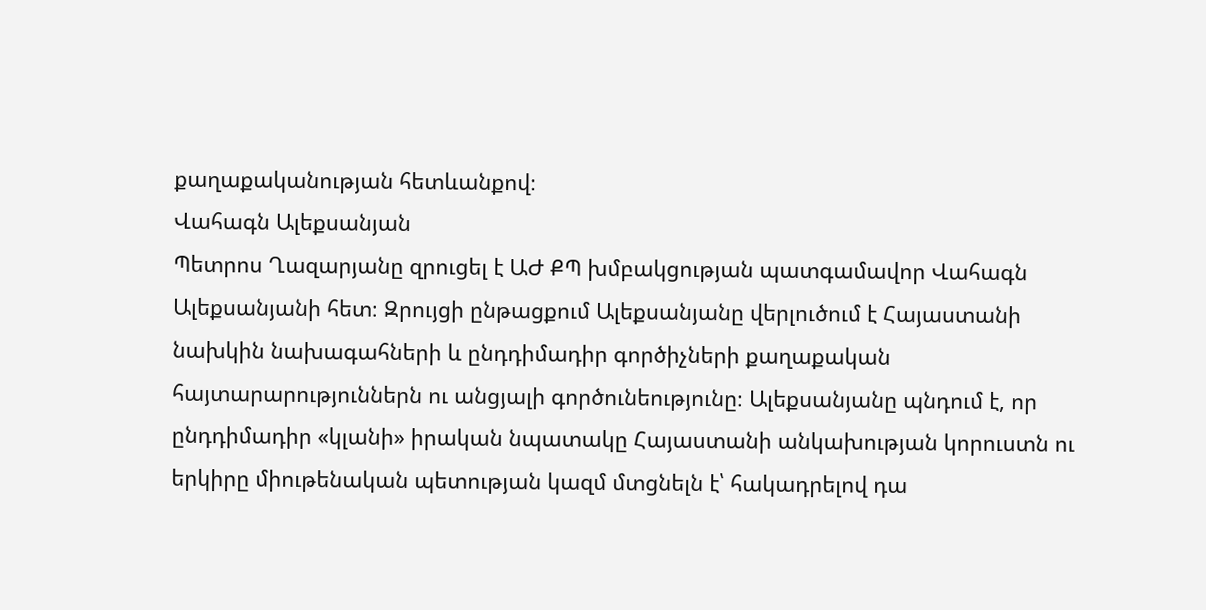քաղաքականության հետևանքով։
Վահագն Ալեքսանյան
Պետրոս Ղազարյանը զրուցել է ԱԺ ՔՊ խմբակցության պատգամավոր Վահագն Ալեքսանյանի հետ։ Զրույցի ընթացքում Ալեքսանյանը վերլուծում է Հայաստանի նախկին նախագահների և ընդդիմադիր գործիչների քաղաքական հայտարարություններն ու անցյալի գործունեությունը։ Ալեքսանյանը պնդում է, որ ընդդիմադիր «կլանի» իրական նպատակը Հայաստանի անկախության կորուստն ու երկիրը միութենական պետության կազմ մտցնելն է՝ հակադրելով դա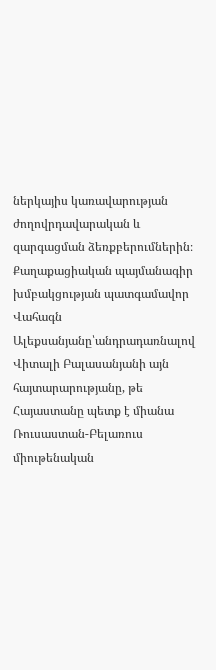ներկայիս կառավարության ժողովրդավարական և զարգացման ձեռքբերումներին։
Քաղաքացիական պայմանագիր խմբակցության պատգամավոր Վահագն Ալեքսանյանը՝անդրադառնալով Վիտալի Բալասանյանի այն հայտարարությանը, թե Հայաստանը պետք է միանա Ռուսաստան-Բելառուս միութենական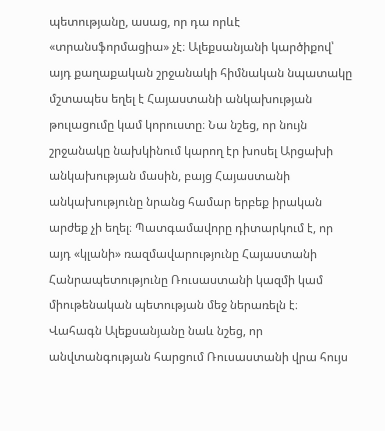պետությանը, ասաց, որ դա որևէ «տրանսֆորմացիա» չէ։ Ալեքսանյանի կարծիքով՝ այդ քաղաքական շրջանակի հիմնական նպատակը մշտապես եղել է Հայաստանի անկախության թուլացումը կամ կորուստը։ Նա նշեց, որ նույն շրջանակը նախկինում կարող էր խոսել Արցախի անկախության մասին, բայց Հայաստանի անկախությունը նրանց համար երբեք իրական արժեք չի եղել։ Պատգամավորը դիտարկում է, որ այդ «կլանի» ռազմավարությունը Հայաստանի Հանրապետությունը Ռուսաստանի կազմի կամ միութենական պետության մեջ ներառելն է։
Վահագն Ալեքսանյանը նաև նշեց, որ անվտանգության հարցում Ռուսաստանի վրա հույս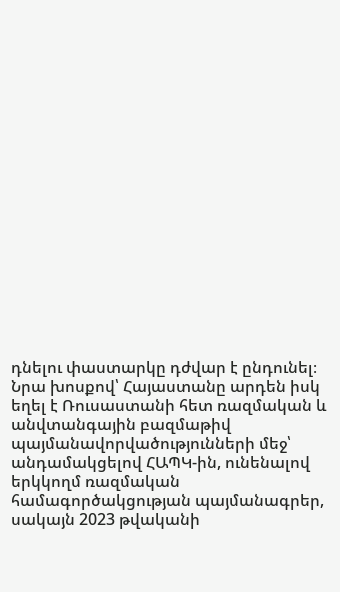դնելու փաստարկը դժվար է ընդունել։ Նրա խոսքով՝ Հայաստանը արդեն իսկ եղել է Ռուսաստանի հետ ռազմական և անվտանգային բազմաթիվ պայմանավորվածությունների մեջ՝ անդամակցելով ՀԱՊԿ-ին, ունենալով երկկողմ ռազմական համագործակցության պայմանագրեր, սակայն 2023 թվականի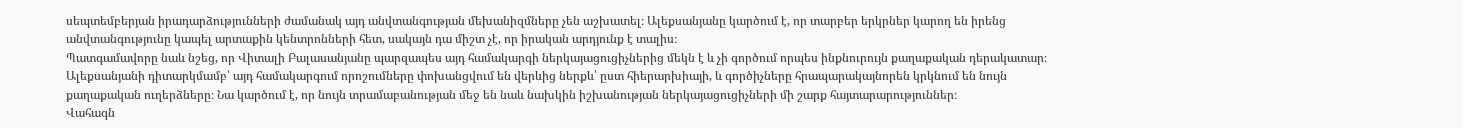սեպտեմբերյան իրադարձությունների ժամանակ այդ անվտանգության մեխանիզմները չեն աշխատել։ Ալեքսանյանը կարծում է, որ տարբեր երկրներ կարող են իրենց անվտանգությունը կապել արտաքին կենտրոնների հետ, սակայն դա միշտ չէ, որ իրական արդյունք է տալիս։
Պատգամավորը նաև նշեց, որ Վիտալի Բալասանյանը պարզապես այդ համակարգի ներկայացուցիչներից մեկն է և չի գործում որպես ինքնուրույն քաղաքական դերակատար։ Ալեքսանյանի դիտարկմամբ՝ այդ համակարգում որոշումները փոխանցվում են վերևից ներքև՝ ըստ հիերարխիայի, և գործիչները հրապարակայնորեն կրկնում են նույն քաղաքական ուղերձները։ Նա կարծում է, որ նույն տրամաբանության մեջ են նաև նախկին իշխանության ներկայացուցիչների մի շարք հայտարարություններ։
Վահագն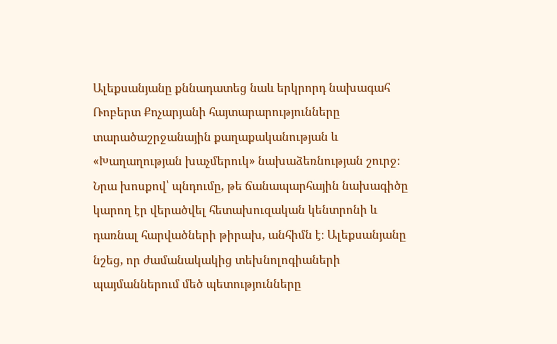Ալեքսանյանը քննադատեց նաև երկրորդ նախագահ Ռոբերտ Քոչարյանի հայտարարությունները տարածաշրջանային քաղաքականության և «Խաղաղության խաչմերուկ» նախաձեռնության շուրջ։ Նրա խոսքով՝ պնդումը, թե ճանապարհային նախագիծը կարող էր վերածվել հետախուզական կենտրոնի և դառնալ հարվածների թիրախ, անհիմն է։ Ալեքսանյանը նշեց, որ ժամանակակից տեխնոլոգիաների պայմաններում մեծ պետությունները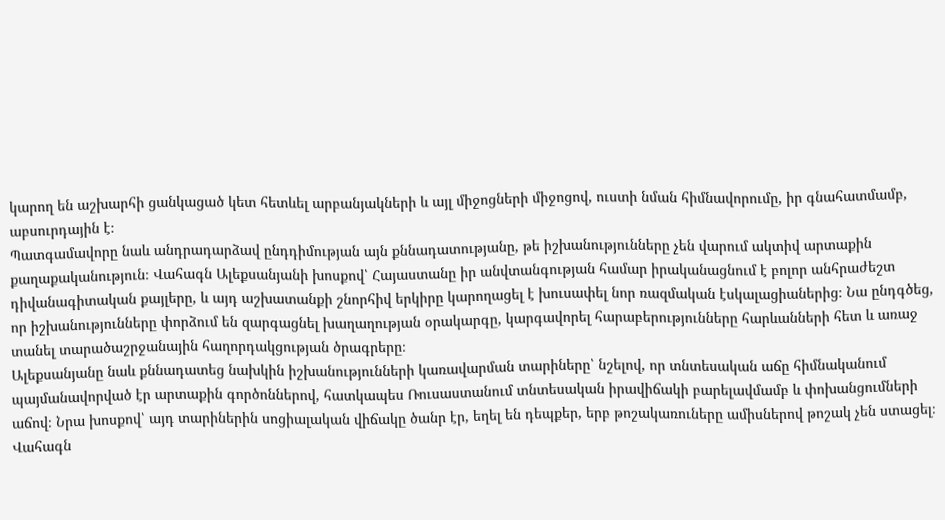կարող են աշխարհի ցանկացած կետ հետևել արբանյակների և այլ միջոցների միջոցով, ուստի նման հիմնավորումը, իր գնահատմամբ, աբսուրդային է։
Պատգամավորը նաև անդրադարձավ ընդդիմության այն քննադատությանը, թե իշխանությունները չեն վարում ակտիվ արտաքին քաղաքականություն։ Վահագն Ալեքսանյանի խոսքով՝ Հայաստանը իր անվտանգության համար իրականացնում է բոլոր անհրաժեշտ դիվանագիտական քայլերը, և այդ աշխատանքի շնորհիվ երկիրը կարողացել է խուսափել նոր ռազմական էսկալացիաներից։ Նա ընդգծեց, որ իշխանությունները փորձում են զարգացնել խաղաղության օրակարգը, կարգավորել հարաբերությունները հարևանների հետ և առաջ տանել տարածաշրջանային հաղորդակցության ծրագրերը։
Ալեքսանյանը նաև քննադատեց նախկին իշխանությունների կառավարման տարիները՝ նշելով, որ տնտեսական աճը հիմնականում պայմանավորված էր արտաքին գործոններով, հատկապես Ռուսաստանում տնտեսական իրավիճակի բարելավմամբ և փոխանցումների աճով։ Նրա խոսքով՝ այդ տարիներին սոցիալական վիճակը ծանր էր, եղել են դեպքեր, երբ թոշակառուները ամիսներով թոշակ չեն ստացել։
Վահագն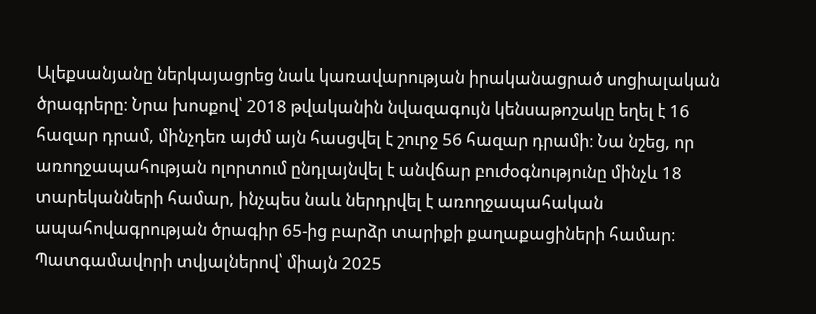Ալեքսանյանը ներկայացրեց նաև կառավարության իրականացրած սոցիալական ծրագրերը։ Նրա խոսքով՝ 2018 թվականին նվազագույն կենսաթոշակը եղել է 16 հազար դրամ, մինչդեռ այժմ այն հասցվել է շուրջ 56 հազար դրամի։ Նա նշեց, որ առողջապահության ոլորտում ընդլայնվել է անվճար բուժօգնությունը մինչև 18 տարեկանների համար, ինչպես նաև ներդրվել է առողջապահական ապահովագրության ծրագիր 65-ից բարձր տարիքի քաղաքացիների համար։ Պատգամավորի տվյալներով՝ միայն 2025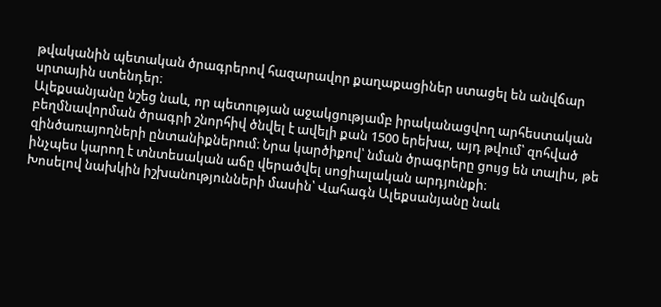թվականին պետական ծրագրերով հազարավոր քաղաքացիներ ստացել են անվճար սրտային ստենդեր։
Ալեքսանյանը նշեց նաև, որ պետության աջակցությամբ իրականացվող արհեստական բեղմնավորման ծրագրի շնորհիվ ծնվել է ավելի քան 1500 երեխա, այդ թվում՝ զոհված զինծառայողների ընտանիքներում։ Նրա կարծիքով՝ նման ծրագրերը ցույց են տալիս, թե ինչպես կարող է տնտեսական աճը վերածվել սոցիալական արդյունքի։
Խոսելով նախկին իշխանությունների մասին՝ Վահագն Ալեքսանյանը նաև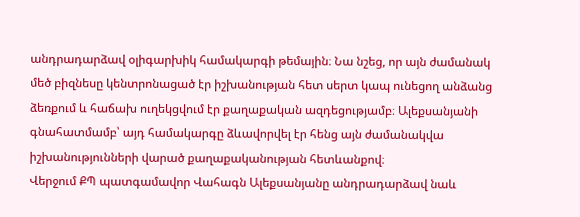անդրադարձավ օլիգարխիկ համակարգի թեմային։ Նա նշեց, որ այն ժամանակ մեծ բիզնեսը կենտրոնացած էր իշխանության հետ սերտ կապ ունեցող անձանց ձեռքում և հաճախ ուղեկցվում էր քաղաքական ազդեցությամբ։ Ալեքսանյանի գնահատմամբ՝ այդ համակարգը ձևավորվել էր հենց այն ժամանակվա իշխանությունների վարած քաղաքականության հետևանքով։
Վերջում ՔՊ պատգամավոր Վահագն Ալեքսանյանը անդրադարձավ նաև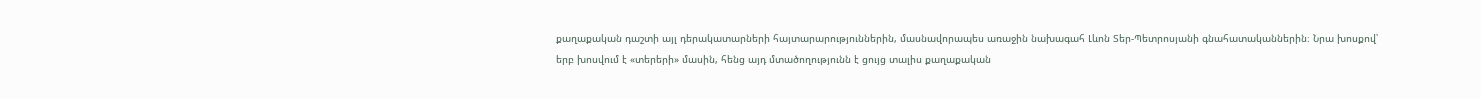քաղաքական դաշտի այլ դերակատարների հայտարարություններին, մասնավորապես առաջին նախագահ Լևոն Տեր-Պետրոսյանի գնահատականներին։ Նրա խոսքով՝ երբ խոսվում է «տերերի» մասին, հենց այդ մտածողությունն է ցույց տալիս քաղաքական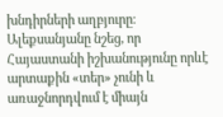խնդիրների աղբյուրը։ Ալեքսանյանը նշեց, որ Հայաստանի իշխանությունը որևէ արտաքին «տեր» չունի և առաջնորդվում է միայն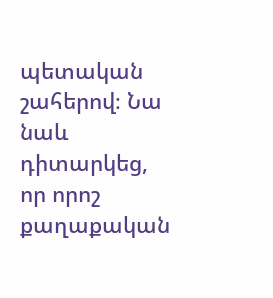պետական շահերով։ Նա նաև դիտարկեց, որ որոշ քաղաքական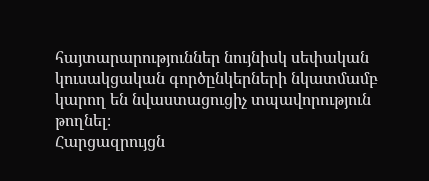հայտարարություններ նույնիսկ սեփական կուսակցական գործընկերների նկատմամբ կարող են նվաստացուցիչ տպավորություն թողնել։
Հարցազրույցն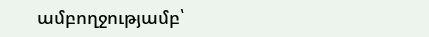ամբողջությամբ՝